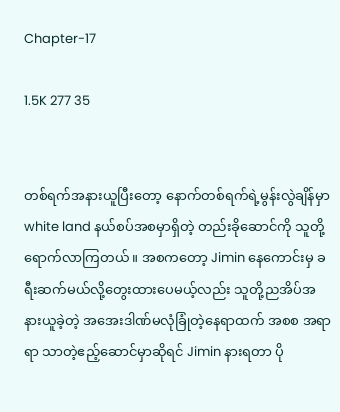Chapter-17

1.5K 277 35


တစ်ရက်အနားယူပြီးတော့ နောက်တစ်ရက်ရဲ့မွန်းလွဲချိန်မှာ white land နယ်စပ်အစမှာရှိတဲ့ တည်းခိုဆောင်ကို သူတို့ရောက်လာကြတယ်။ အစကတော့ Jimin နေကောင်းမှ ခရီးဆက်မယ်လို့တွေးထားပေမယ့်လည်း သူတို့ညအိပ်အနားယူခဲ့တဲ့ အအေးဒါဏ်မလုံခြုံတဲ့နေရာထက် အစစ အရာရာ သာတဲ့ဧည့်ဆောင်မှာဆိုရင် Jimin နားရတာ ပို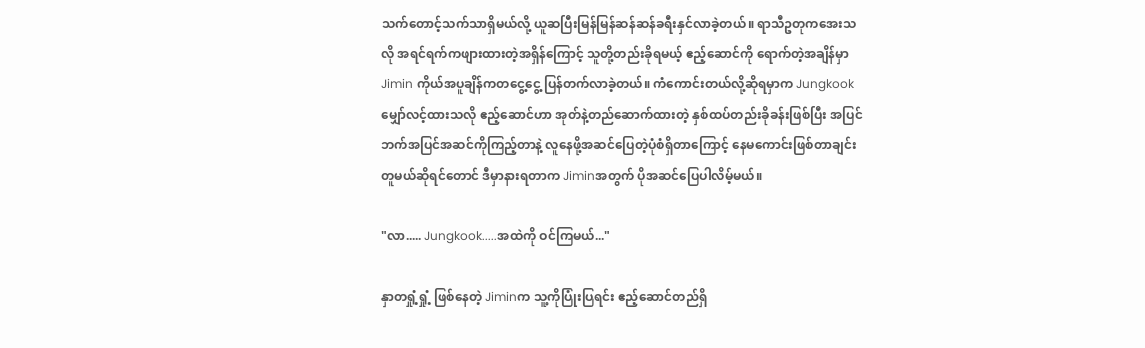သက်တောင့်သက်သာရှိမယ်လို့ ယူဆပြီးမြန်မြန်ဆန်ဆန်ခရီးနှင်လာခဲ့‌တယ်။ ရာသီဥတုကအေးသလို အရင်ရက်ကဖျားထားတဲ့အရှိန်ကြောင့် သူတို့တည်းခိုရမယ့် ဧည့်ဆောင်ကို‌ ရောက်တဲ့အချိန်မှာ Jimin ကိုယ်အပူချိန်ကတငွေ့ငွေ့ ပြန်တက်လာခဲ့တယ်။ ကံကောင်းတယ်လို့ဆိုရမှာက Jungkook မျှော်လင့်ထားသလို ဧည့်ဆောင်ဟာ အုတ်နဲ့တည်ဆောက်ထားတဲ့ နှစ်ထပ်တည်းခိုခန်းဖြစ်ပြီး အပြင်ဘက်အပြင်အဆင်ကိုကြည့်တာနဲ့ လူနေဖို့အဆင်ပြေတဲ့ပုံစံရှိတာကြောင့် နေမကောင်းဖြစ်တာချင်း တူမယ်ဆိုရင်တောင် ဒီမှာနားရတာက Jiminအတွက် ပိုအဆင်ပြေပါလိမ့်မယ်။

"လာ..... Jungkook.....အထဲကို ဝင်ကြမယ်..."

နှာတရှုံ့ရှုံ့ ဖြစ်နေတဲ့ Jiminက သူ့ကိုပြုံးပြရင်း ဧည့်ဆောင်တည်ရှိ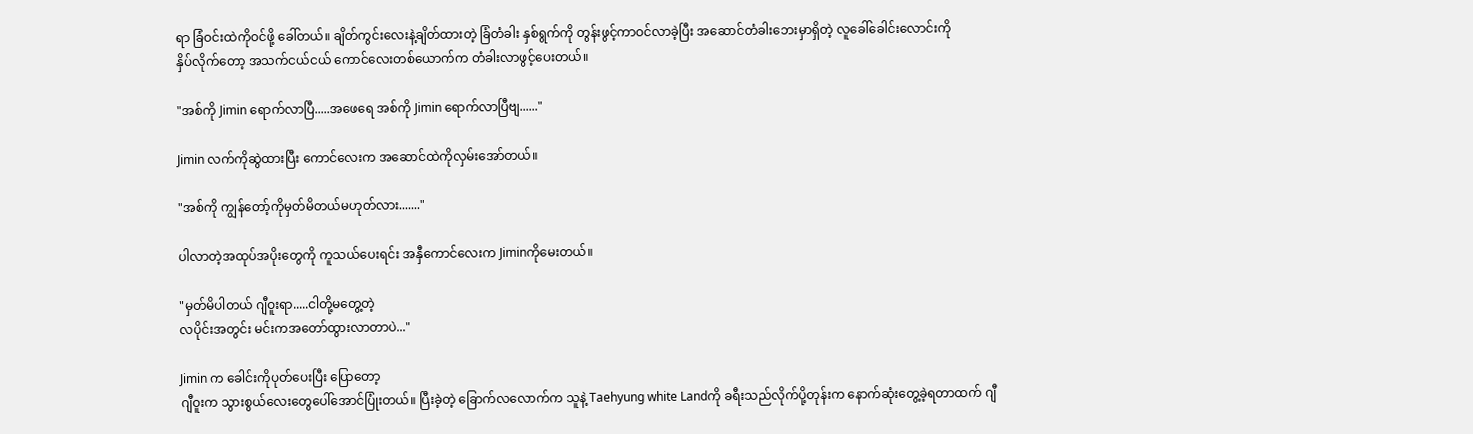ရာ ခြံဝင်းထဲကိုဝင်ဖို့ ခေါ်တယ်။ ချိတ်ကွင်း‌လေးနဲ့ချိတ်ထားတဲ့ ခြံတံခါး နှစ်ရွက်ကို တွန်းဖွင့်ကာဝင်လာခဲ့ပြီး အဆောင်တံခါးဘေးမှာရှိတဲ့ လူခေါ်ခေါင်းလောင်းကို
နှိပ်လိုက်တော့ အသက်ငယ်ငယ် ကောင်လေးတစ်ယောက်က တံခါးလာဖွင့်ပေးတယ်။

"အစ်ကို Jimin ရောက်လာပြီ.....အဖေရေ အစ်ကို Jimin ရောက်လာပြီဗျ......"

Jimin လက်ကိုဆွဲထားပြီး ကောင်လေးက အဆောင်ထဲကိုလှမ်းအော်တယ်။

"အစ်ကို ကျွန်တော့်ကိုမှတ်မိတယ်မဟုတ်လား......."

ပါလာတဲ့အထုပ်အပိုးတွေကို ကူသယ်ပေးရင်း အနှီကောင်လေးက Jiminကိုမေးတယ်။

"မှတ်မိပါတယ် ဂျီဝူးရာ.....ငါ‌တို့မတွေ့တဲ့
လပိုင်းအတွင်း မင်းကအတော်ထွားလာတာပဲ..."

Jimin က ခေါင်းကိုပုတ်ပေးပြီး ပြောတော့
ဂျီဝူးက သွားစွယ်လေးတွေပေါ်အောင်ပြုံးတယ်။ ပြီးခဲ့တဲ့ ခြောက်လလောက်က သူနဲ့ Taehyung white Landကို ခရီးသည်လိုက်ပို့တုန်းက နောက်ဆုံးတွေ့ခဲ့ရတာထက် ဂျီ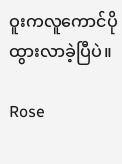ဝူးကလူကောင်ပိုထွားလာခဲ့ပြီပဲ။

Rose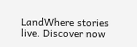LandWhere stories live. Discover now